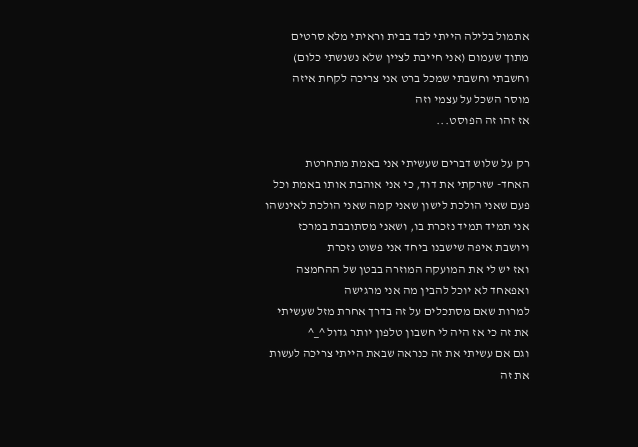אתמול בלילה הייתי לבד בבית וראיתי מלא סרטים מתוך שעמום (אני חייבת לציין שלא נשנשתי כלום)
וחשבתי וחשבתי שמכל ברט אני צריכה לקחת איזה מוסר השכל על עצמי וזה
אז זהו זה הפוסט...

רק על שלוש דברים שעשיתי אני באמת מתחרטת
האחד- שזרקתי את דוד, כי אני אוהבת אותו באמת וכל פעם שאני הולכת לישון שאני קמה שאני הולכת לאינשהו אני תמיד תמיד נזכרת בו, ושאני מסתובבת במרכז ויושבת איפה שישבנו ביחד אני פשוט נזכרת
ואז יש לי את המועקה המוזרה בבטן של ההחמצה ואפאחד לא יוכל להבין מה אני מרגישה
למרות שאם מסתכלים על זה בדרך אחרת מזל שעשיתי את זה כי אז היה לי חשבון טלפון יותר גדול ^_^
וגם אם עשיתי את זה כנראה שבאת הייתי צריכה לעשות את זה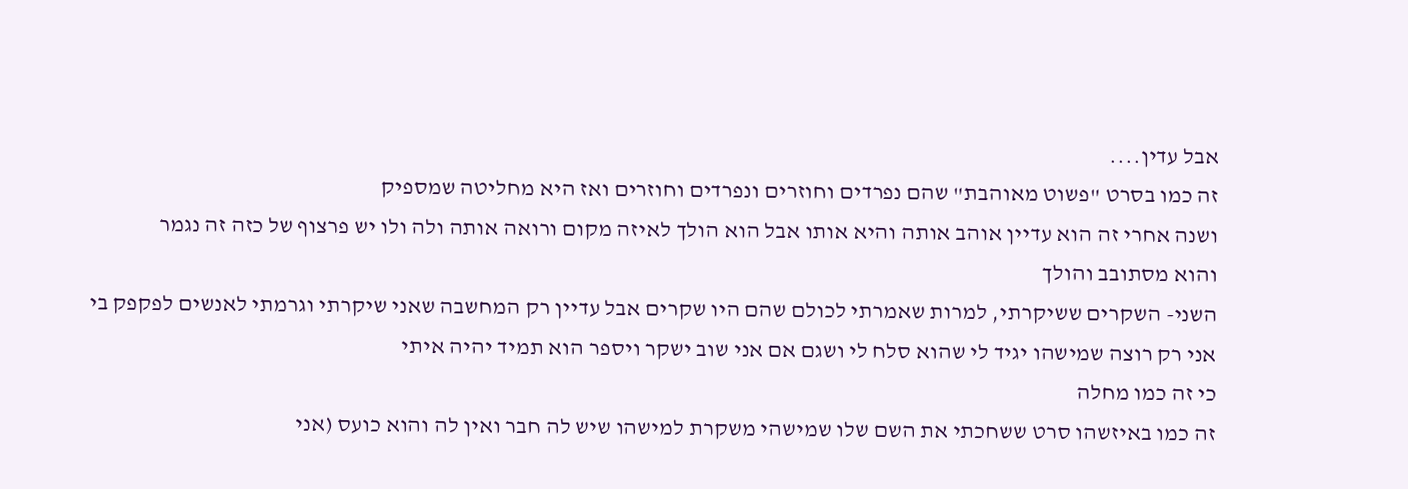אבל עדין....
זה כמו בסרט "פשוט מאוהבת" שהם נפרדים וחוזרים ונפרדים וחוזרים ואז היא מחליטה שמספיק
ושנה אחרי זה הוא עדיין אוהב אותה והיא אותו אבל הוא הולך לאיזה מקום ורואה אותה ולה ולו יש פרצוף של כזה זה נגמר
והוא מסתובב והולך
השני- השקרים ששיקרתי, למרות שאמרתי לכולם שהם היו שקרים אבל עדיין רק המחשבה שאני שיקרתי וגרמתי לאנשים לפקפק בי
אני רק רוצה שמישהו יגיד לי שהוא סלח לי ושגם אם אני שוב ישקר ויספר הוא תמיד יהיה איתי
כי זה כמו מחלה
זה כמו באיזשהו סרט ששחכתי את השם שלו שמישהי משקרת למישהו שיש לה חבר ואין לה והוא כועס (אני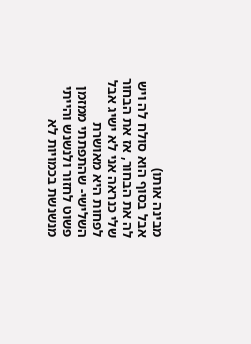מבינה אותו)
אבל בסוף הוא סולח לה ויש לה את הבחור, אז את הבחור שלי כנראה אני לא ישיג אבל לפחות היא מאושרת
השלישי- שהתפתתי ממזמן פשוט לחזור ולנשנש והייתי מנשנשת בכמויות לא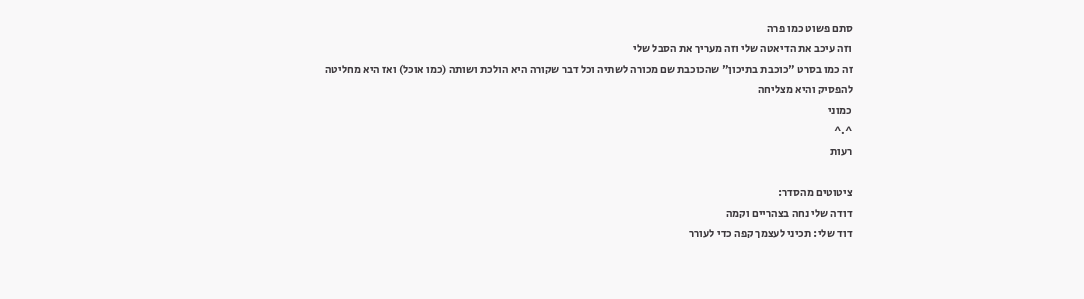סתם פשוט כמו פרה
וזה עיכב את הדיאטה שלי וזה מעריך את הסבל שלי
זה כמו בסרט "כוכבת בתיכון" שהכוכבת שם מכורה לשתיה וכל דבר שקורה היא הולכת ושותה (כמו אוכל) ואז היא מחליטה
להפסיק והיא מצליחה
כמוני
^.^
רעות

ציטוטים מהסדר:
דודה שלי נחה בצהריים וקמה
דוד שלי: תכיני לעצמך קפה כדי לעורר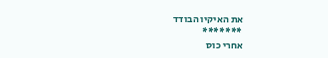את האיקיו הבודד
*******
אחרי כוס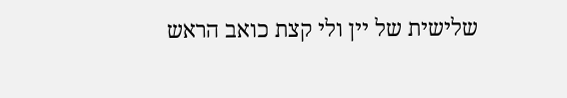שלישית של יין ולי קצת כואב הראש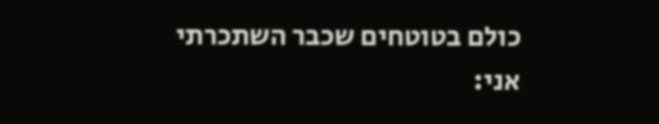כולם בטוטחים שכבר השתכרתי
אני: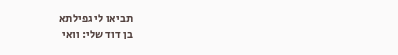תביאו לי גפילתא
בן דוד שלי: וואי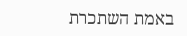באמת השתכרת